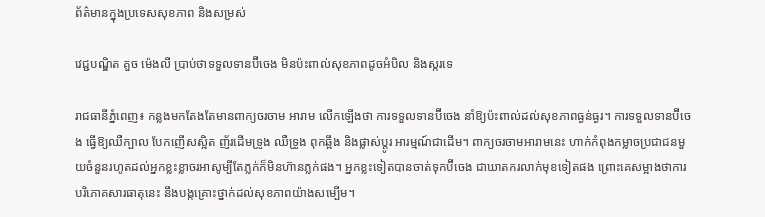ព័ត៌មានក្នុងប្រទេសសុខភាព និងសម្រស់

វេជ្ជបណ្ឌិត គួច ម៉េងលី ប្រាប់ថាទទួលទានប៊ីចេង មិនប៉ះពាល់សុខភាពដូចអំបិល និងស្ករទេ

រាជធានីភ្នំពេញ៖ កន្លងមកតែងតែមានពាក្យចរចាម អារាម លើកឡើងថា ការទទួលទានប៊ីចេង នាំឱ្យប៉ះពាល់ដល់សុខភាពធ្ងន់ធ្ងរ។ ការទទួលទានប៊ីចេង ធ្វើឱ្យឈឺក្បាល បែកញើសស្អិត ញ័រដើមទ្រូង ឈឺទ្រូង ពុកឆ្អឹង និងផ្លាស់ប្តូរ អារម្មណ៍ជាដើម។ ពាក្យចរចាមអារាមនេះ ហាក់កំពុងកម្លាចប្រជាជនមួយចំនួនរហូតដល់អ្នកខ្លះខ្លាចរអាសូម្បីតែភ្លក់ក៏មិនហ៊ានភ្លក់ផង។ អ្នកខ្លះទៀតបានចាត់ទុកប៊ីចេង ជាឃាតករលាក់មុខទៀតផង ព្រោះគេសម្អាងថាការបរិភោគសារធាតុនេះ នឹងបង្កគ្រោះថ្នាក់ដល់សុខភាពយ៉ាងសម្បើម។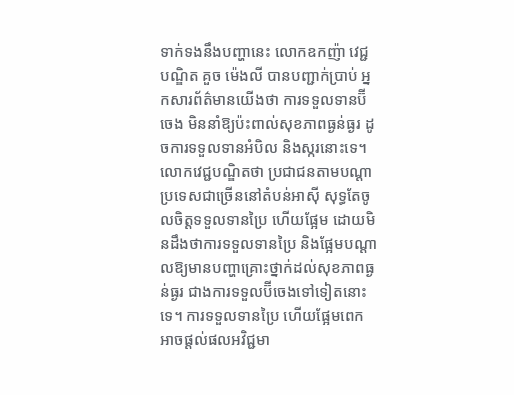ទាក់ទងនឹងបញ្ហានេះ លោកឧកញ៉ា វេជ្ជ បណ្ឌិត គួច ម៉េងលី បានបញ្ជាក់ប្រាប់ អ្នកសារព័ត៌មានយើងថា ការទទួលទានប៊ីចេង មិននាំឱ្យប៉ះពាល់សុខភាពធ្ងន់ធ្ងរ ដូចការទទួលទានអំបិល និងស្ករនោះទេ។ លោកវេជ្ជបណ្ឌិតថា ប្រជាជនតាមបណ្ដាប្រទេសជាច្រើននៅតំបន់អាស៊ី សុទ្ធតែចូលចិត្តទទួលទានប្រៃ ហើយផ្អែម ដោយមិនដឹងថាការទទួលទានប្រៃ និងផ្អែមបណ្ដាលឱ្យមានបញ្ហាគ្រោះថ្នាក់ដល់សុខភាពធ្ងន់ធ្ងរ ជាងការទទួលប៊ីចេងទៅទៀតនោះទេ។ ការទទួលទានប្រៃ ហើយផ្អែមពេក អាចផ្ដល់ផលអវិជ្ជមា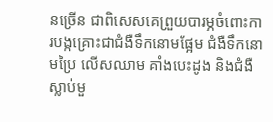នច្រើន ជាពិសេសគេព្រួយបារម្ភចំពោះការបង្កគ្រោះជាជំងឺទឹកនោមផ្អែម ជំងឺទឹកនោមប្រៃ លើសឈាម គាំងបេះដូង និងជំងឺស្លាប់មួ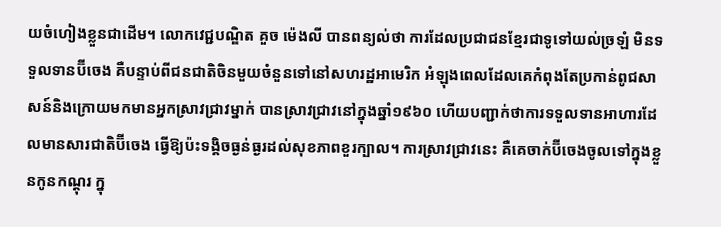យចំហៀងខ្លួនជាដើម។ លោកវេជ្ជបណ្ឌិត គួច ម៉េងលី បានពន្យល់ថា ការដែលប្រជាជនខ្មែរជាទូទៅយល់ច្រឡំ មិនទទួលទានប៊ីចេង គឺបន្ទាប់ពីជនជាតិចិនមួយចំនួនទៅនៅសហរដ្ឋអាមេរិក អំឡុងពេលដែលគេកំពុងតែប្រកាន់ពូជសាសន៍និងក្រោយមកមានអ្នកស្រាវជ្រាវម្នាក់ បានស្រាវជ្រាវនៅក្នុងឆ្នាំ១៩៦០ ហើយបញ្ជាក់ថាការទទួលទានអាហារដែលមានសារជាតិប៊ីចេង ធ្វើឱ្យប៉ះទង្គិចធ្ងន់ធ្ងរដល់សុខភាពខួរក្បាល។ ការស្រាវជ្រាវនេះ គឺគេចាក់ប៊ីចេងចូលទៅក្នុងខ្លួនកូនកណ្ដុរ ក្នុ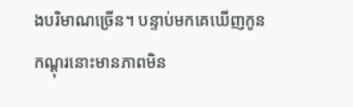ងបរិមាណច្រើន។ បន្ទាប់មកគេឃើញកូនកណ្ដុរនោះមានភាពមិន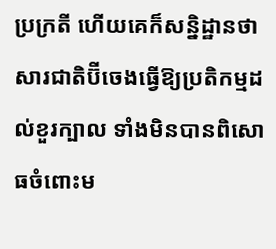ប្រក្រតី ហើយគេក៏សន្និដ្ឋានថាសារជាតិប៊ីចេងធ្វើឱ្យប្រតិកម្មដល់ខួរក្បាល ទាំងមិនបានពិសោធចំពោះម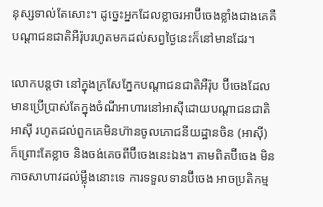នុស្សទាល់តែសោះ។ ដូច្នេះអ្នកដែលខ្លាចរអាប៊ីចេងខ្លាំងជាងគេគឺបណ្តាជនជាតិអឺរ៉ុបរហូតមកដល់សព្វថ្ងៃនេះក៏នៅមានដែរ។

លោកបន្តថា នៅក្នុងក្រសែភ្នែកបណ្តាជនជាតិអឺរ៉ុប ប៊ីចេងដែលមានប្រើប្រាស់តែក្នុងចំណីអាហារនៅអាស៊ីដោយបណ្តាជនជាតិអាស៊ី រហូតដល់ពួកគេមិនហ៊ានចូលភោជនីយដ្ឋានចិន (អាស៊ី) ក៏ព្រោះតែខ្លាច និងចង់គេចពីប៊ីចេងនេះឯង។ តាមពិតប៊ីចេង មិនកាចសាហាវដល់ម្ល៉ឹងនោះទេ ការទទួលទានប៊ីចេង អាចប្រតិកម្ម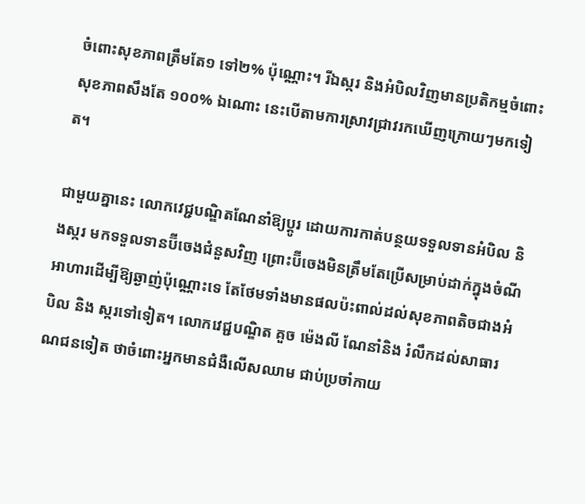ចំពោះសុខភាពត្រឹមតែ១ ទៅ២% ប៉ុណ្ណោះ។ រីឯស្ករ និងអំបិលវិញមានប្រតិកម្មចំពោះសុខភាពសឹងតែ ១០០% ឯណោះ នេះបើតាមការស្រាវជ្រាវរកឃើញក្រោយៗមកទៀត។

ជាមួយគ្នានេះ លោកវេជ្ជបណ្ឌិតណែនាំឱ្យប្ដូរ ដោយការកាត់បន្ថយទទួលទានអំបិល និងស្ករ មកទទួលទានប៊ីចេងជំនួសវិញ ព្រោះប៊ីចេងមិនត្រឹមតែប្រើសម្រាប់ដាក់ក្នុងចំណីអាហារដើម្បីឱ្យឆ្ងាញ់ប៉ុណ្ណោះទេ តែថែមទាំងមានផលប៉ះពាល់ដល់សុខភាពតិចជាងអំបិល និង ស្ករទៅទៀត។ លោកវេជ្ជបណ្ឌិត គួច ម៉េងលី ណែនាំនិង រំលឹកដល់សាធារណជនទៀត ថាចំពោះអ្នកមានជំងឺលើសឈាម ជាប់ប្រចាំកាយ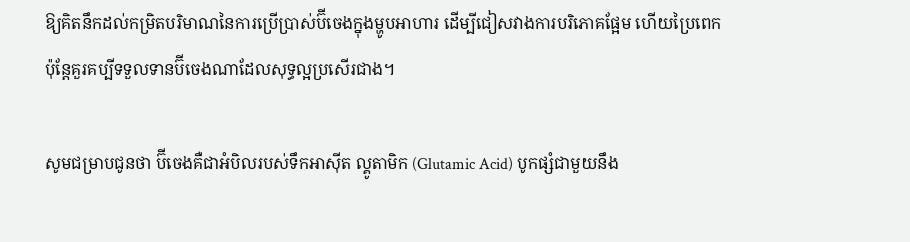ឱ្យគិតនឹកដល់កម្រិតបរិមាណនៃការប្រើប្រាស់ប៊ីចេងក្នុងម្ហូបអាហារ ដើម្បីជៀសវាងការបរិភោគផ្អែម ហើយប្រៃពេក ប៉ុន្តែគួរគប្បីទទួលទានប៊ីចេងណាដែលសុទ្ធល្អប្រសើរជាង។

សូមជម្រាបជូនថា ប៊ីចេងគឺជាអំបិលរបស់ទឹកអាស៊ីត ល្គូតាមិក (Glutamic Acid) បូកផ្សំជាមួយនឹង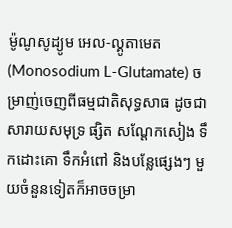ម៉ូណូសូដ្យូម អេល-ល្គូតាមេត (Monosodium L-Glutamate) ចម្រាញ់ចេញពីធម្មជាតិសុទ្ធសាធ ដូចជាសារាយសមុទ្រ ផ្សិត សណ្ដែកសៀង ទឹកដោះគោ ទឹកអំពៅ និងបន្លែផ្សេងៗ មួយចំនួនទៀតក៏អាចចម្រា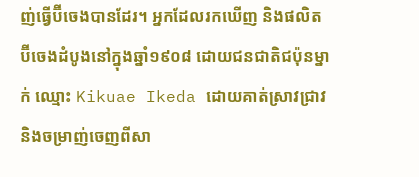ញ់ធ្វើប៊ីចេងបានដែរ។ អ្នកដែលរកឃើញ និងផលិតប៊ីចេងដំបូងនៅក្នុងឆ្នាំ១៩០៨ ដោយជនជាតិជប៉ុនម្នាក់ ឈ្មោះ Kikuae Ikeda ដោយគាត់ស្រាវជ្រាវ និងចម្រាញ់ចេញពីសា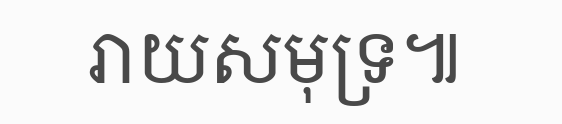រាយសមុទ្រ៕